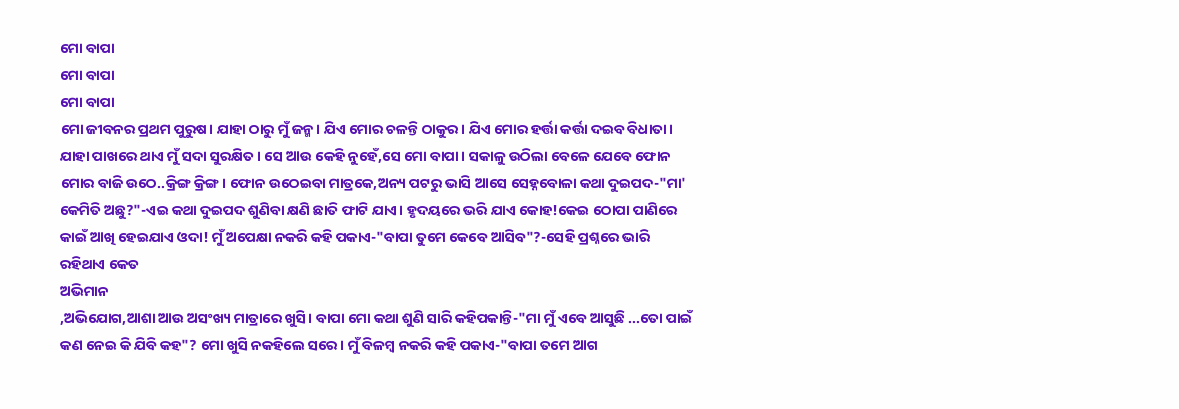ମୋ ବାପା
ମୋ ବାପା
ମୋ ବାପା
ମୋ ଜୀବନର ପ୍ରଥମ ପୁରୁଷ। ଯାହା ଠାରୁ ମୁଁ ଜନ୍ମ। ଯିଏ ମୋର ଚଳନ୍ତି ଠାକୁର। ଯିଏ ମୋର ହର୍ତ୍ତା କର୍ତ୍ତା ଦଇବ ବିଧାତା। ଯାହା ପାଖରେ ଥାଏ ମୁଁ ସଦା ସୁରକ୍ଷିତ। ସେ ଆଉ କେହି ନୁହେଁ,ସେ ମୋ ବାପା। ସକାଳୁ ଉଠିଲା ବେଳେ ଯେବେ ଫୋନ ମୋର ବାଜି ଉଠେ..କ୍ରିଙ୍ଗ କ୍ରିଙ୍ଗ। ଫୋନ ଉଠେଇବା ମାତ୍ରକେ,ଅନ୍ୟ ପଟରୁ ଭାସି ଆସେ ସେହ୍ନବୋଳା କଥା ଦୁଇପଦ-"ମା' କେମିତି ଅଛୁ?"-ଏଇ କଥା ଦୁଇପଦ ଶୁଣିବା କ୍ଷଣି ଛାତି ଫାଟି ଯାଏ। ହୃଦୟରେ ଭରି ଯାଏ କୋହ!କେଇ ଠୋପା ପାଣିରେ କାଇଁ ଆଖି ହେଇଯାଏ ଓଦା! ମୁଁ ଅପେକ୍ଷା ନକରି କହି ପକାଏ-"ବାପା ତୁମେ କେବେ ଆସିବ"?-ସେହି ପ୍ରଶ୍ନରେ ଭାରି ରହିଥାଏ କେତ
ଅଭିମାନ
,ଅଭିଯୋଗ,ଆଶା ଆଉ ଅସଂଖ୍ୟ ମାତ୍ରାରେ ଖୁସି। ବାପା ମୋ କଥା ଶୁଣି ସାରି କହିପକାନ୍ତି-"ମା ମୁଁ ଏବେ ଆସୁଛି ...ତୋ ପାଇଁ କଣ ନେଇ କି ଯିବି କହ"? ମୋ ଖୁସି ନକହିଲେ ସରେ। ମୁଁ ବିଳମ୍ବ ନକରି କହି ପକାଏ-"ବାପା ତମେ ଆଗ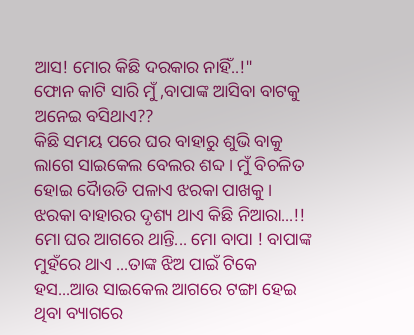ଆସ! ମୋର କିଛି ଦରକାର ନାହିଁ..!"
ଫୋନ କାଟି ସାରି ମୁଁ ,ବାପାଙ୍କ ଆସିବା ବାଟକୁ ଅନେଇ ବସିଥାଏ??
କିଛି ସମୟ ପରେ ଘର ବାହାରୁ ଶୁଭି ବାକୁ ଲାଗେ ସାଇକେଲ ବେଲର ଶବ୍ଦ। ମୁଁ ବିଚଳିତ ହୋଇ ଦୋୖଉଡି ପଳାଏ ଝରକା ପାଖକୁ। ଝରକା ବାହାରର ଦୃଶ୍ୟ ଥାଏ କିଛି ନିଆରା...!! ମୋ ଘର ଆଗରେ ଥାନ୍ତି... ମୋ ବାପା ! ବାପାଙ୍କ ମୁହଁରେ ଥାଏ ...ତାଙ୍କ ଝିଅ ପାଇଁ ଟିକେ ହସ...ଆଉ ସାଇକେଲ ଆଗରେ ଟଙ୍ଗା ହେଇ ଥିବା ବ୍ୟାଗରେ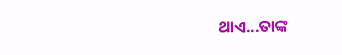ଥାଏ...ତାଙ୍କ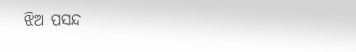ଝିଅ ପସନ୍ଦ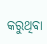କରୁଥିବା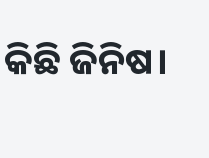କିଛି ଜିନିଷ।